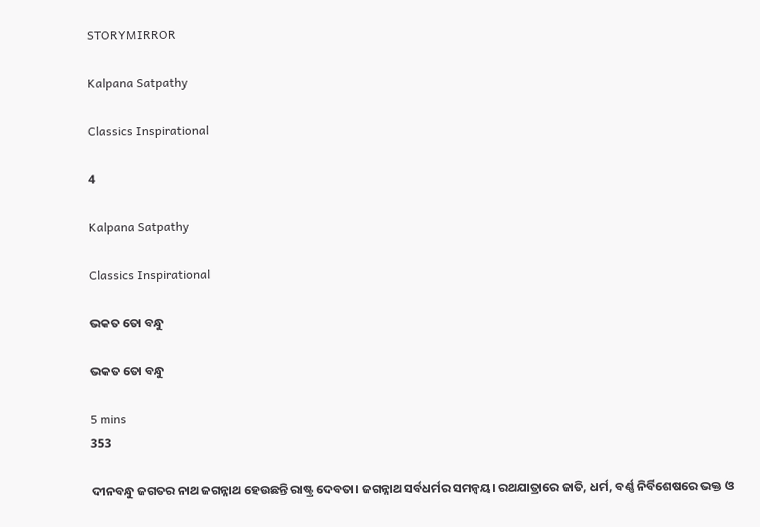STORYMIRROR

Kalpana Satpathy

Classics Inspirational

4

Kalpana Satpathy

Classics Inspirational

ଭକତ ତୋ ବନ୍ଧୁ

ଭକତ ତୋ ବନ୍ଧୁ

5 mins
353

ଦୀନବନ୍ଧୁ ଜଗତର ନାଥ ଜଗନ୍ନାଥ ହେଉଛନ୍ତି ରାଷ୍ଟ୍ର ଦେବତା। ଜଗନ୍ନାଥ ସର୍ବଧର୍ମର ସମନ୍ୱୟ। ରଥଯାତ୍ରାରେ ଜାତି, ଧର୍ମ, ବର୍ଣ୍ଣ ନିର୍ବିଶେଷରେ ଭକ୍ତ ଓ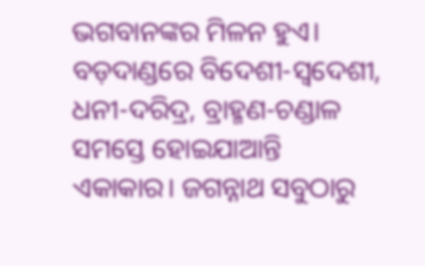ଭଗବାନଙ୍କର ମିଳନ ହୁଏ। ବଡ଼ଦାଣ୍ଡରେ ବିଦେଶୀ-ସ୍ୱଦେଶୀ, ଧନୀ-ଦରିଦ୍ର, ବ୍ରାହ୍ମଣ-ଚଣ୍ଡାଳ ସମସ୍ତେ ହୋଇଯାଆନ୍ତି ଏକାକାର। ଜଗନ୍ନାଥ ସବୁଠାରୁ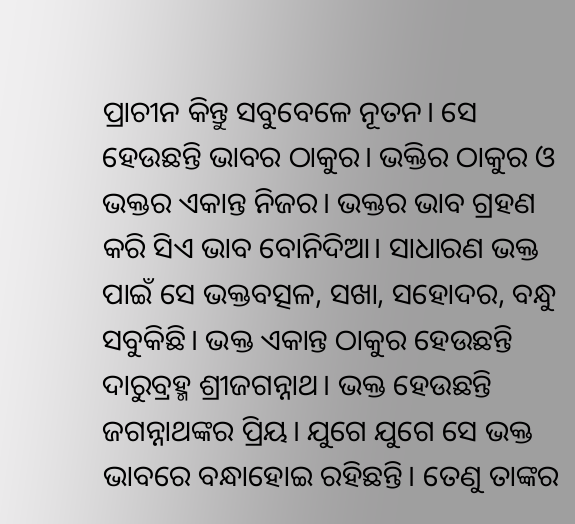ପ୍ରାଚୀନ କିନ୍ତୁ ସବୁବେଳେ ନୂତନ। ସେ ହେଉଛନ୍ତି ଭାବର ଠାକୁର। ଭକ୍ତିର ଠାକୁର ଓ ଭକ୍ତର ଏକାନ୍ତ ନିଜର। ଭକ୍ତର ଭାବ ଗ୍ରହଣ କରି ସିଏ ଭାବ ବୋନିଦିଆ। ସାଧାରଣ ଭକ୍ତ ପାଇଁ ସେ ଭକ୍ତବତ୍ସଳ, ସଖା, ସହୋଦର, ବନ୍ଧୁ ସବୁକିଛି। ଭକ୍ତ ଏକାନ୍ତ ଠାକୁର ହେଉଛନ୍ତି ଦାରୁବ୍ରହ୍ମ ଶ୍ରୀଜଗନ୍ନାଥ। ଭକ୍ତ ହେଉଛନ୍ତି ଜଗନ୍ନାଥଙ୍କର ପ୍ରିୟ। ଯୁଗେ ଯୁଗେ ସେ ଭକ୍ତ ଭାବରେ ବନ୍ଧାହୋଇ ରହିଛନ୍ତି। ତେଣୁ ତାଙ୍କର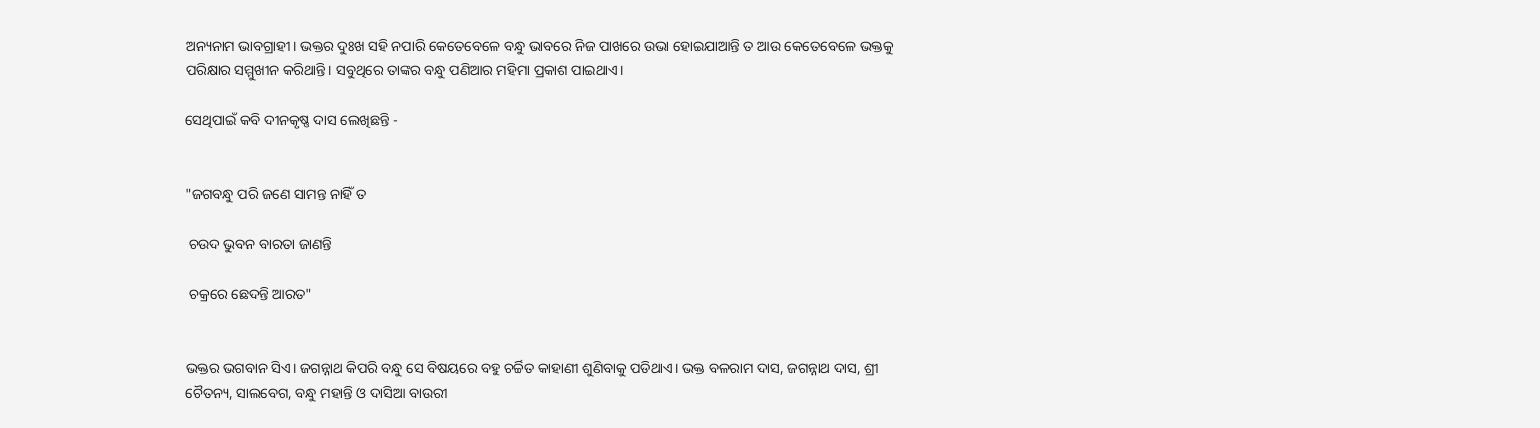ଅନ୍ୟନାମ ଭାବଗ୍ରାହୀ। ଭକ୍ତର ଦୁଃଖ ସହି ନପାରି କେତେବେଳେ ବନ୍ଧୁ ଭାବରେ ନିଜ ପାଖରେ ଉଭା ହୋଇଯାଆନ୍ତି ତ ଆଉ କେତେବେଳେ ଭକ୍ତକୁ ପରିକ୍ଷାର ସମ୍ମୁଖୀନ କରିଥାନ୍ତି। ସବୁଥିରେ ତାଙ୍କର ବନ୍ଧୁ ପଣିଆର ମହିମା ପ୍ରକାଶ ପାଇଥାଏ।

ସେଥିପାଇଁ କବି ଦୀନକୃଷ୍ଣ ଦାସ ଲେଖିଛନ୍ତି -


"ଜଗବନ୍ଧୁ ପରି ଜଣେ ସାମନ୍ତ ନାହିଁ ତ

 ଚଉଦ ଭୁବନ ବାରତା ଜାଣନ୍ତି

 ଚକ୍ରରେ ଛେଦନ୍ତି ଆରତ"


ଭକ୍ତର ଭଗବାନ ସିଏ। ଜଗନ୍ନାଥ କିପରି ବନ୍ଧୁ ସେ ବିଷୟରେ ବହୁ ଚର୍ଚ୍ଚିତ କାହାଣୀ ଶୁଣିବାକୁ ପଡିଥାଏ। ଭକ୍ତ ବଳରାମ ଦାସ, ଜଗନ୍ନାଥ ଦାସ, ଶ୍ରୀ ଚୈତନ୍ୟ, ସାଲବେଗ, ବନ୍ଧୁ ମହାନ୍ତି ଓ ଦାସିଆ ବାଉରୀ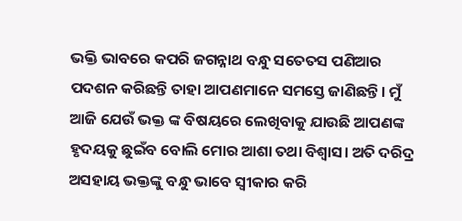ଭକ୍ତି ଭାବରେ କପରି ଜଗନ୍ନାଥ ବନ୍ଧୁ ସତେତସ ପଣିଆର ପଦଶନ କରିଛନ୍ତି ତାହା ଆପଣମାନେ ସମସ୍ତେ ଜାଣିଛନ୍ତି। ମୁଁ ଆଜି ଯେଉଁ ଭକ୍ତ ଙ୍କ ବିଷୟରେ ଲେଖିବାକୁ ଯାଉଛି ଆପଣଙ୍କ ହୃଦୟକୁ ଛୁଇଁବ ବୋଲି ମୋର ଆଶା ତଥା ବିଶ୍ବାସ। ଅତି ଦରିଦ୍ର ଅସହାୟ ଭକ୍ତଙ୍କୁ ବନ୍ଧୁ ଭାବେ ସ୍ବୀକାର କରି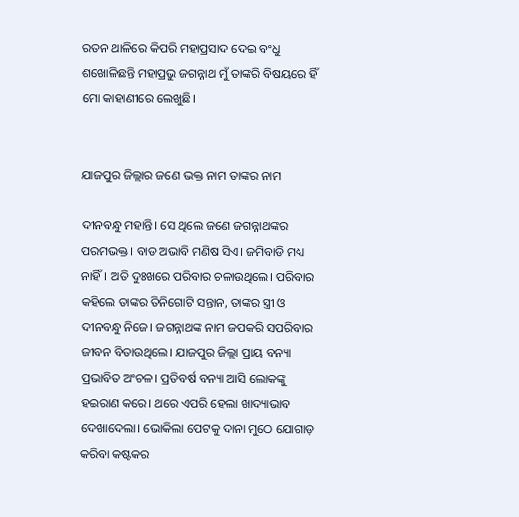ରତନ ଥାଳିରେ କିପରି ମହାପ୍ରସାଦ ଦେଇ ବଂଧୁ ଶଖୋଳିଛନ୍ତି ମହାପ୍ରଭୁ ଜଗନ୍ନାଥ ମୁଁ ତାଙ୍କରି ବିଷୟରେ ହିଁ ମୋ କାହାଣୀରେ ଲେଖୁଛି।


ଯାଜପୁର ଜିଲ୍ଲାର ଜଣେ ଭକ୍ତ ନାମ ତାଙ୍କର ନାମ

ଦୀନବନ୍ଧୁ ମହାନ୍ତି। ସେ ଥିଲେ ଜଣେ ଜଗନ୍ନାଥଙ୍କର ପରମଭକ୍ତ। ବାଡ ଅଭାବି ମଣିଷ ସିଏ। ଜମିବାଡି ମଧ୍ୟ ନାହିଁ। ଅତି ଦୁଃଖରେ ପରିବାର ଚଳାଉଥିଲେ। ପରିବାର କହିଲେ ତାଙ୍କର ତିନିଗୋଟି ସନ୍ତାନ, ତାଙ୍କର ସ୍ତ୍ରୀ ଓ ଦୀନବନ୍ଧୁ ନିଜେ। ଜଗନ୍ନାଥଙ୍କ ନାମ ଜପକରି ସପରିବାର ଜୀବନ ବିତାଉଥିଲେ। ଯାଜପୁର ଜିଲ୍ଲା ପ୍ରାୟ ବନ୍ୟା ପ୍ରଭାବିତ ଅଂଚଳ। ପ୍ରତିବର୍ଷ ବନ୍ୟା ଆସି ଲୋକଙ୍କୁ ହଇରାଣ କରେ। ଥରେ ଏପରି ହେଲା ଖାଦ୍ୟାଭାବ ଦେଖାଦେଲା। ଭୋକିଲା ପେଟକୁ ଦାନା ମୁଠେ ଯୋଗାଡ଼ କରିବା କଷ୍ଟକର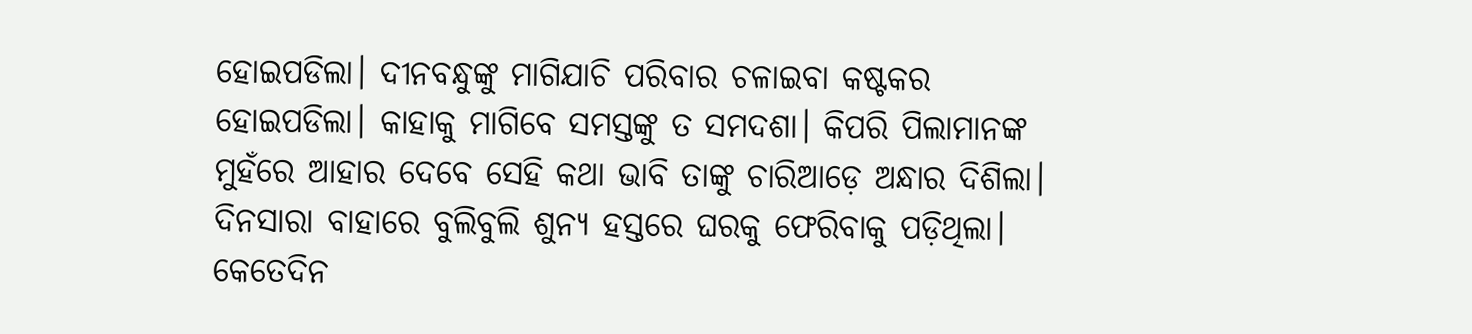ହୋଇପଡିଲା। ଦୀନବନ୍ଧୁଙ୍କୁ ମାଗିଯାଚି ପରିବାର ଚଳାଇବା କଷ୍ଟକର ହୋଇପଡିଲା। କାହାକୁ ମାଗିବେ ସମସ୍ତଙ୍କୁ ତ ସମଦଶା। କିପରି ପିଲାମାନଙ୍କ ମୁହଁରେ ଆହାର ଦେବେ ସେହି କଥା ଭାବି ତାଙ୍କୁ ଚାରିଆଡ଼େ ଅନ୍ଧାର ଦିଶିଲା। ଦିନସାରା ବାହାରେ ବୁଲିବୁଲି ଶୁନ୍ୟ ହସ୍ତରେ ଘରକୁ ଫେରିବାକୁ ପଡ଼ିଥିଲା। କେତେଦିନ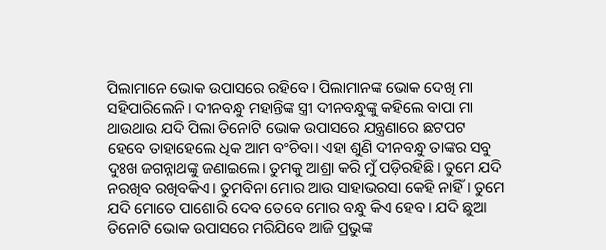ପିଲାମାନେ ଭୋକ ଉପାସରେ ରହିବେ। ପିଲାମାନଙ୍କ ଭୋକ ଦେଖି ମା ସହିପାରିଲେନି। ଦୀନବନ୍ଧୁ ମହାନ୍ତିଙ୍କ ସ୍ତ୍ରୀ ଦୀନବନ୍ଧୁଙ୍କୁ କହିଲେ ବାପା ମା ଥାଉଥାଉ ଯଦି ପିଲା ତିନୋଟି ଭୋକ ଉପାସରେ ଯନ୍ତ୍ରଣାରେ ଛଟପଟ ହେବେ ତାହାହେଲେ ଧିକ ଆମ ବଂଚିବା। ଏହା ଶୁଣି ଦୀନବନ୍ଧୁ ତାଙ୍କର ସବୁ ଦୁଃଖ ଜଗନ୍ନାଥଙ୍କୁ ଜଣାଇଲେ। ତୁମକୁ ଆଶ୍ରା କରି ମୁଁ ପଡ଼ିରହିଛି। ତୁମେ ଯଦି ନରଖିବ ରଖିବକିଏ। ତୁମବିନା ମୋର ଆଉ ସାହାଭରସା କେହି ନାହିଁ। ତୁମେ ଯଦି ମୋତେ ପାଶୋରି ଦେବ ତେବେ ମୋର ବନ୍ଧୁ କିଏ ହେବ। ଯଦି ଛୁଆ ତିନୋଟି ଭୋକ ଉପାସରେ ମରିଯିବେ ଆଜି ପ୍ରଭୁଙ୍କ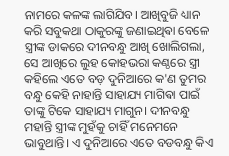ନାମରେ କଳଙ୍କ ଲାଗିଯିବ। ଆଖିବୁଜି ଧ୍ୟାନ କରି ସବୁକଥା ଠାକୁରଙ୍କୁ ଜଣାଇଥିଵା ବେଳେ ସ୍ତ୍ରୀଙ୍କ ଡାକରେ ଦୀନବନ୍ଧୁ ଆଖି ଖୋଲିଗଲା, ସେ ଆଖିରେ ଲୁହ କୋହଭରା କଣ୍ଠରେ ସ୍ତ୍ରୀ କହିଲେ ଏତେ ବଡ଼ ଦୁନିଆରେ କ'ଣ ତୁମର ବନ୍ଧୁ କେହି ନାହାନ୍ତି ସାହାଯ୍ୟ ମାଗିଵା ପାଇଁ ତାଙ୍କୁ ଟିକେ ସାହାଯ୍ୟ ମାଗୁନ। ଦୀନବନ୍ଧୁ ମହାନ୍ତି ସ୍ତ୍ରୀଙ୍କ ମୁହଁକୁ ଚାହିଁ ମନେମନେ ଭାବୁଥାନ୍ତି। ଏ ଦୁନିଆରେ ଏତେ ବଡବନ୍ଧୁ କିଏ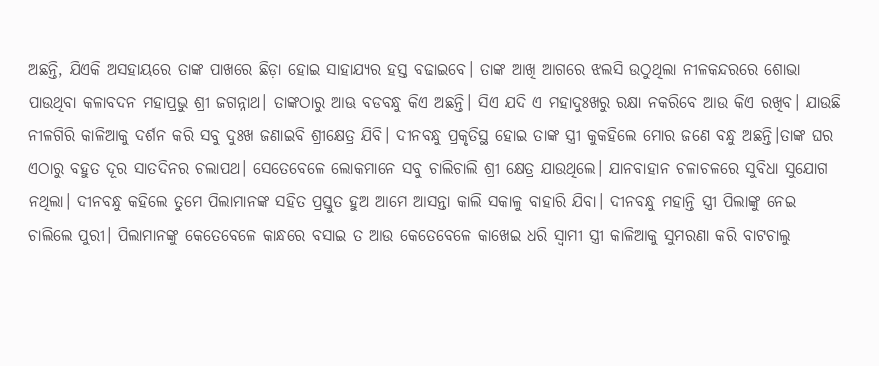ଅଛନ୍ତି, ଯିଏକି ଅସହାୟରେ ତାଙ୍କ ପାଖରେ ଛିଡ଼ା ହୋଇ ସାହାଯ୍ୟର ହସ୍ତ ବଢାଇବେ। ତାଙ୍କ ଆଖି ଆଗରେ ଝଲସି ଉଠୁଥିଲା ନୀଳକନ୍ଦରରେ ଶୋଭା ପାଉଥିବା କଳାବଦନ ମହାପ୍ରଭୁ ଶ୍ରୀ ଜଗନ୍ନାଥ। ତାଙ୍କଠାରୁ ଆଊ ବଡବନ୍ଧୁ କିଏ ଅଛନ୍ତି। ସିଏ ଯଦି ଏ ମହାଦୁଃଖରୁ ରକ୍ଷା ନକରିବେ ଆଉ କିଏ ରଖିବ। ଯାଉଛି ନୀଳଗିରି କାଳିଆକୁ ଦର୍ଶନ କରି ସବୁ ଦୁଃଖ ଜଣାଇବି ଶ୍ରୀକ୍ଷେତ୍ର ଯିବି। ଦୀନବନ୍ଧୁ ପ୍ରକୃତିସ୍ଥ ହୋଇ ତାଙ୍କ ସ୍ତ୍ରୀ କୁକହିଲେ ମୋର ଜଣେ ବନ୍ଧୁ ଅଛନ୍ତି।ତାଙ୍କ ଘର ଏଠାରୁ ବହୁତ ଦୂର ସାତଦିନର ଚଲାପଥ। ସେତେବେଳେ ଲୋକମାନେ ସବୁ ଚାଲିଚାଲି ଶ୍ରୀ କ୍ଷେତ୍ର ଯାଉଥିଲେ। ଯାନବାହାନ ଚଳାଚଳରେ ସୁବିଧା ସୁଯୋଗ ନଥିଲା। ଦୀନବନ୍ଧୁ କହିଲେ ତୁମେ ପିଲାମାନଙ୍କ ସହିତ ପ୍ରସ୍ତୁତ ହୁଅ ଆମେ ଆସନ୍ତା କାଲି ସକାଳୁ ବାହାରି ଯିବା। ଦୀନବନ୍ଧୁ ମହାନ୍ତି ସ୍ତ୍ରୀ ପିଲାଙ୍କୁ ନେଇ ଚାଲିଲେ ପୁରୀ। ପିଲାମାନଙ୍କୁ କେତେବେଳେ କାନ୍ଧରେ ବସାଇ ତ ଆଉ କେତେବେଳେ କାଖେଇ ଧରି ସ୍ଵାମୀ ସ୍ତ୍ରୀ କାଳିଆକୁ ସୁମରଣା କରି ବାଟଚାଲୁ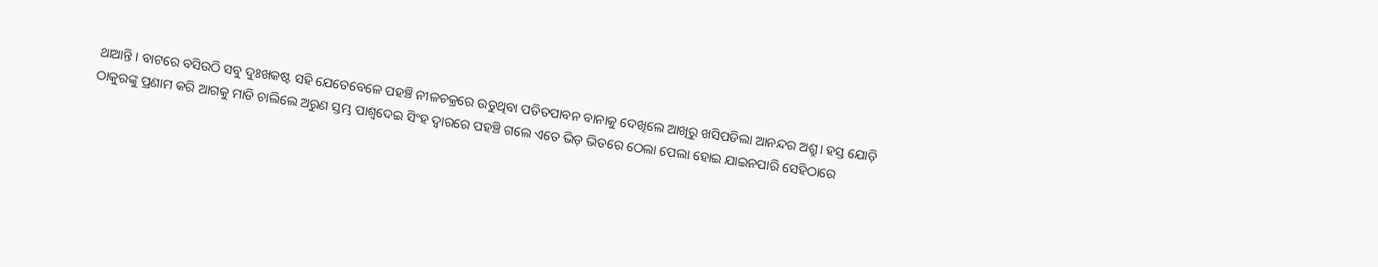ଥାଆନ୍ତି। ବାଟରେ ବସିଉଠି ସବୁ ଦୁଃଖକଷ୍ଟ ସହି ଯେତେବେଳେ ପହଞ୍ଚି ନୀଳଚକ୍ରରେ ଉଡୁଥିବା ପତିତପାବନ ବାନାକୁ ଦେଖିଲେ ଆଖିରୁ ଖସିପଡିଲା ଆନନ୍ଦର ଅଶ୍ରୁ। ହସ୍ତ ଯୋଡ଼ି ଠାକୁରଙ୍କୁ ପ୍ରଣାମ କରି ଆଗକୁ ମାଡି ଚାଲିଲେ ଅରୁଣ ସ୍ତମ୍ଭ ପାଶ୍ବଦେଇ ସିଂହ ଦ୍ୱାରରେ ପହଞ୍ଚି ଗଲେ ଏତେ ଭିଡ଼ ଭିତରେ ଠେଲା ପେଲା ହୋଇ ଯାଇନପାରି ସେହିଠାରେ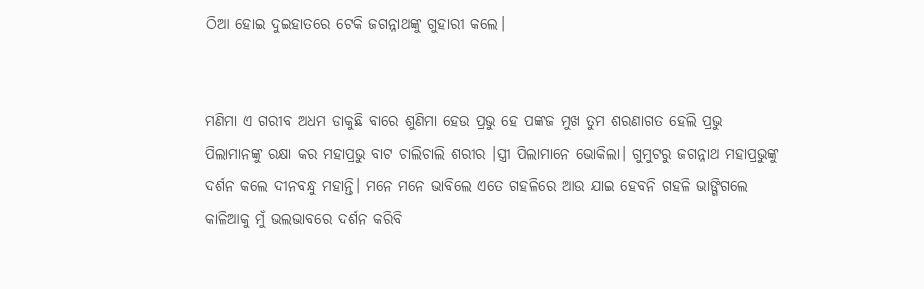ଠିଆ ହୋଇ ଦୁଇହାତରେ ଟେକି ଜଗନ୍ନାଥଙ୍କୁ ଗୁହାରୀ କଲେ।


ମଣିମା ଏ ଗରୀବ ଅଧମ ଡାକୁଛି ବାରେ ଶୁଣିମା ହେଉ ପ୍ରଭୁ ହେ ପଙ୍କଜ ମୁଖ ତୁମ ଶରଣାଗତ ହେଲି ପ୍ରଭୁ ପିଲାମାନଙ୍କୁ ରକ୍ଷା କର ମହାପ୍ରଭୁ ବାଟ ଚାଲିଚାଲି ଶରୀର ।ସ୍ତ୍ରୀ ପିଲାମାନେ ଭୋକିଲା। ଗୁମୁଟରୁ ଜଗନ୍ନାଥ ମହାପ୍ରଭୁଙ୍କୁ ଦର୍ଶନ କଲେ ଦୀନବନ୍ଧୁ ମହାନ୍ତି। ମନେ ମନେ ଭାବିଲେ ଏତେ ଗହଳିରେ ଆଉ ଯାଇ ହେବନି ଗହଳି ଭାଙ୍ଗିଗଲେ କାଳିଆକୁ ମୁଁ ଭଲଭାବରେ ଦର୍ଶନ କରିବି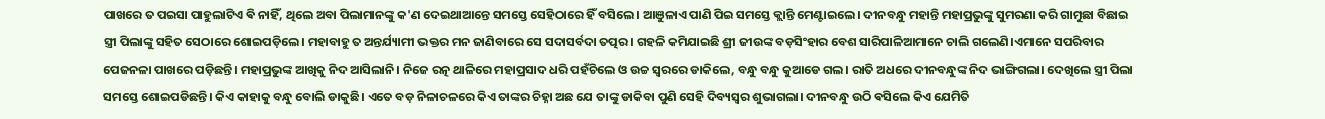ପାଖରେ ତ ପଇସା ପାହୁଲାଟିଏ ଵି ନାହିଁ, ଥିଲେ ଅବା ପିଲାମାନଙ୍କୁ କ'ଣ ଦେଇଥାଆନ୍ତେ ସମସ୍ତେ ସେହିଠାରେ ହିଁ ବସିଲେ। ଆଞୁଳାଏ ପାଣି ପିଇ ସମସ୍ତେ କ୍ଲାନ୍ତି ମେଣ୍ଟାଇଲେ। ଦୀନବନ୍ଧୁ ମହାନ୍ତି ମହାପ୍ରଭୁଙ୍କୁ ସୁମରଣା କରି ଗାମୁଛା ବିଛାଇ ସ୍ତ୍ରୀ ପିଲାଙ୍କୁ ସହିତ ସେଠାରେ ଶୋଇପଡ଼ିଲେ। ମହାବାହୁ ତ ଅନ୍ତର୍ଯ୍ୟାମୀ ଭକ୍ତର ମନ ଜାଣିବାରେ ସେ ସଦାସର୍ବଦା ତତ୍ପର। ଗହଳି କମିଯାଇଛି ଶ୍ରୀ ଜୀଉଙ୍କ ବଡ଼ସିଂହାର ବେଶ ସାରିପାଳିଆମାନେ ଚାଲି ଗଲେଣି।ଏମାନେ ସପରିବାର ପେଜନଳା ପାଖରେ ପଡ଼ିଛନ୍ତି। ମହାପ୍ରଭୁଙ୍କ ଆଖିକୁ ନିଦ ଆସିଲାନି। ନିଜେ ରତ୍ନ ଥାଳିରେ ମହାପ୍ରସାଦ ଧରି ପହଁଚିଲେ ଓ ଉଚ୍ଚ ସ୍ବରରେ ଡାକିଲେ, ବନ୍ଧୁ ବନ୍ଧୁ କୁଆଡେ ଗଲ। ରାତି ଅଧରେ ଦୀନବନ୍ଧୁଙ୍କ ନିଦ ଭାଙ୍ଗିଗଲା। ଦେଖିଲେ ସ୍ତ୍ରୀ ପିଲା ସମସ୍ତେ ଶୋଇପଡିଛନ୍ତି। କିଏ କାହାକୁ ବନ୍ଧୁ ବୋଲି ଡାକୁଛି। ଏତେ ବଡ଼ ନିଳାଚଳରେ କିଏ ତାଙ୍କର ଚିହ୍ନା ଅଛ ଯେ ତାଙ୍କୁ ଡାକିବା ପୁଣି ସେହି ଦିବ୍ୟସ୍ବର ଶୁଭାଗଲା। ଦୀନବନ୍ଧୁ ଉଠି ଵସିଲେ କିଏ ଯେମିତି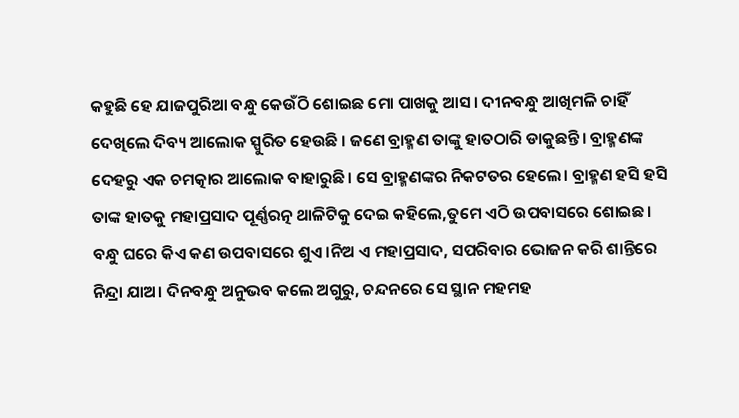କହୁଛି ହେ ଯାଜପୁରିଆ ବନ୍ଧୁ କେଉଁଠି ଶୋଇଛ ମୋ ପାଖକୁ ଆସ। ଦୀନବନ୍ଧୁ ଆଖିମଳି ଚାହିଁ ଦେଖିଲେ ଦିବ୍ୟ ଆଲୋକ ସ୍ପୁରିତ ହେଉଛି । ଜଣେ ବ୍ରାହ୍ମଣ ତାଙ୍କୁ ହାତଠାରି ଡାକୁଛନ୍ତି। ବ୍ରାହ୍ମଣଙ୍କ ଦେହରୁ ଏକ ଚମତ୍କାର ଆଲୋକ ବାହାରୁଛି। ସେ ବ୍ରାହ୍ମଣଙ୍କର ନିକଟତର ହେଲେ। ବ୍ରାହ୍ମଣ ହସି ହସି ତାଙ୍କ ହାତକୁ ମହାପ୍ରସାଦ ପୂର୍ଣ୍ଣରତ୍ନ ଥାଳିଟିକୁ ଦେଇ କହିଲେ,ତୁମେ ଏଠି ଉପବାସରେ ଶୋଇଛ। ବନ୍ଧୁ ଘରେ କିଏ କଣ ଉପବାସରେ ଶୁଏ।ନିଅ ଏ ମହାପ୍ରସାଦ, ସପରିବାର ଭୋଜନ କରି ଶାନ୍ତିରେ ନିନ୍ଦ୍ରା ଯାଅ। ଦିନବନ୍ଧୁ ଅନୁଭବ କଲେ ଅଗୁରୁ, ଚନ୍ଦନରେ ସେ ସ୍ଥାନ ମହମହ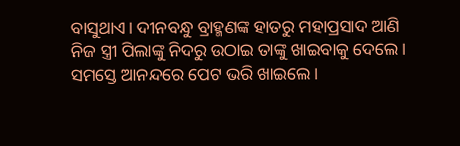ବାସୁଥାଏ। ଦୀନବନ୍ଧୁ ବ୍ରାହ୍ମଣଙ୍କ ହାତରୁ ମହାପ୍ରସାଦ ଆଣି ନିଜ ସ୍ତ୍ରୀ ପିଲାଙ୍କୁ ନିଦରୁ ଉଠାଇ ତାଙ୍କୁ ଖାଇବାକୁ ଦେଲେ। ସମସ୍ତେ ଆନନ୍ଦରେ ପେଟ ଭରି ଖାଇଲେ।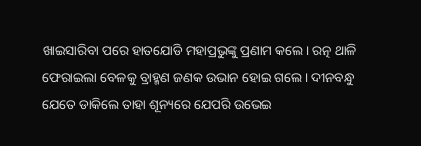ଖାଇସାରିବା ପରେ ହାତଯୋଡି ମହାପ୍ରଭୁଙ୍କୁ ପ୍ରଣାମ କଲେ। ରତ୍ନ ଥାଳି ଫେରାଇଲା ବେଳକୁ ବ୍ରାହ୍ମଣ ଜଣକ ଉଭାନ ହୋଇ ଗଲେ। ଦୀନବନ୍ଧୁ ଯେତେ ଡାକିଲେ ତାହା ଶୂନ୍ୟରେ ଯେପରି ଉଭେଇ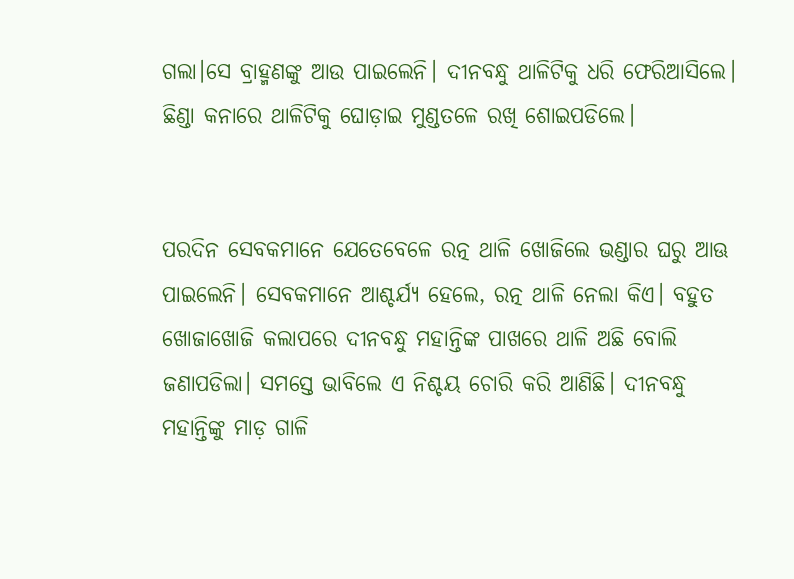ଗଲା।ସେ ବ୍ରାହ୍ମଣଙ୍କୁ ଆଉ ପାଇଲେନି। ଦୀନବନ୍ଧୁ ଥାଳିଟିକୁ ଧରି ଫେରିଆସିଲେ। ଛିଣ୍ଡା କନାରେ ଥାଳିଟିକୁ ଘୋଡ଼ାଇ ମୁଣ୍ଡତଳେ ରଖି ଶୋଇପଡିଲେ।


ପରଦିନ ସେବକମାନେ ଯେତେବେଳେ ରତ୍ନ ଥାଳି ଖୋଜିଲେ ଭଣ୍ଡାର ଘରୁ ଆଊ ପାଇଲେନି। ସେବକମାନେ ଆଶ୍ଚର୍ଯ୍ୟ ହେଲେ, ରତ୍ନ ଥାଳି ନେଲା କିଏ। ବହୁତ ଖୋଜାଖୋଜି କଲାପରେ ଦୀନବନ୍ଧୁ ମହାନ୍ତିଙ୍କ ପାଖରେ ଥାଳି ଅଛି ବୋଲି ଜଣାପଡିଲା। ସମସ୍ତେ ଭାବିଲେ ଏ ନିଶ୍ଚୟ ଚୋରି କରି ଆଣିଛି। ଦୀନବନ୍ଧୁ ମହାନ୍ତିଙ୍କୁ ମାଡ଼ ଗାଳି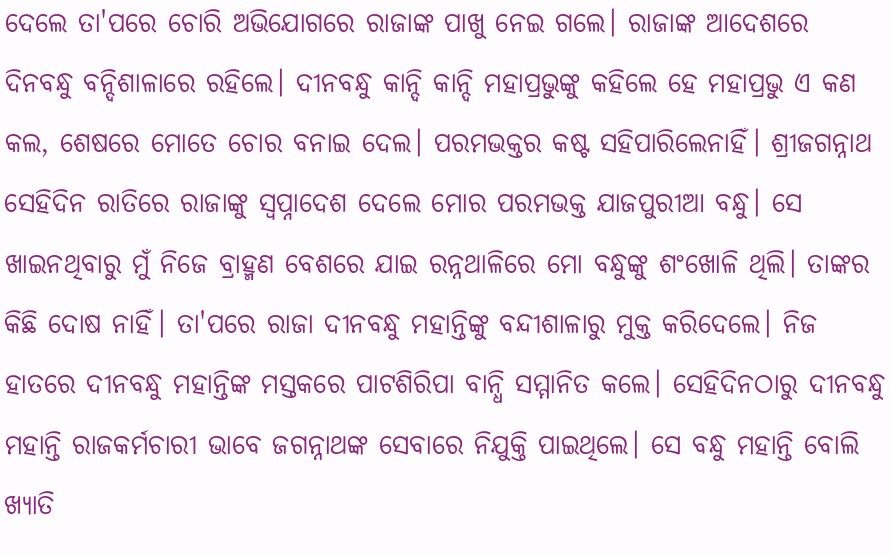ଦେଲେ ତା'ପରେ ଚୋରି ଅଭିଯୋଗରେ ରାଜାଙ୍କ ପାଖୁ ନେଇ ଗଲେ। ରାଜାଙ୍କ ଆଦେଶରେ ଦିନବନ୍ଧୁ ବନ୍ଦିଶାଳାରେ ରହିଲେ। ଦୀନବନ୍ଧୁ କାନ୍ଦି କାନ୍ଦି ମହାପ୍ରଭୁଙ୍କୁ କହିଲେ ହେ ମହାପ୍ରଭୁ ଏ କଣ କଲ, ଶେଷରେ ମୋତେ ଚୋର ବନାଇ ଦେଲ। ପରମଭକ୍ତର କଷ୍ଟ ସହିପାରିଲେନାହିଁ। ଶ୍ରୀଜଗନ୍ନାଥ ସେହିଦିନ ରାତିରେ ରାଜାଙ୍କୁ ସ୍ୱପ୍ନାଦେଶ ଦେଲେ ମୋର ପରମଭକ୍ତ ଯାଜପୁରୀଆ ବନ୍ଧୁ। ସେ ଖାଇନଥିବାରୁ ମୁଁ ନିଜେ ବ୍ରାହ୍ମଣ ବେଶରେ ଯାଇ ରନ୍ନଥାଳିରେ ମୋ ବନ୍ଧୁଙ୍କୁ ଶଂଖୋଳି ଥିଲି। ତାଙ୍କର କିଛି ଦୋଷ ନାହିଁ। ତା'ପରେ ରାଜା ଦୀନବନ୍ଧୁ ମହାନ୍ତିଙ୍କୁ ବନ୍ଦୀଶାଳାରୁ ମୁକ୍ତ କରିଦେଲେ। ନିଜ ହାତରେ ଦୀନବନ୍ଧୁ ମହାନ୍ତିଙ୍କ ମସ୍ତକରେ ପାଟଶିରିପା ବାନ୍ଧି ସମ୍ମାନିତ କଲେ। ସେହିଦିନଠାରୁ ଦୀନବନ୍ଧୁ ମହାନ୍ତି ରାଜକର୍ମଚାରୀ ଭାବେ ଜଗନ୍ନାଥଙ୍କ ସେବାରେ ନିଯୁକ୍ତି ପାଇଥିଲେ। ସେ ବନ୍ଧୁ ମହାନ୍ତି ବୋଲି ଖ୍ୟାତି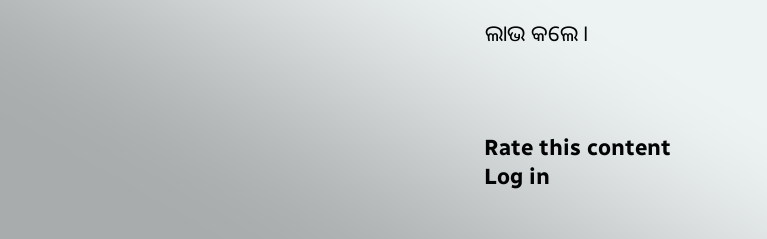ଲାଭ କଲେ।



Rate this content
Log in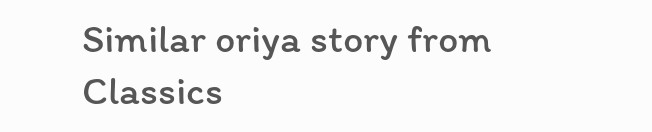Similar oriya story from Classics